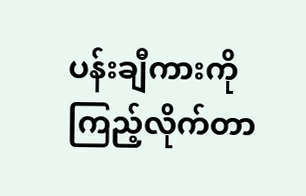ပန်းချီကားကိုကြည့်လိုက်တာ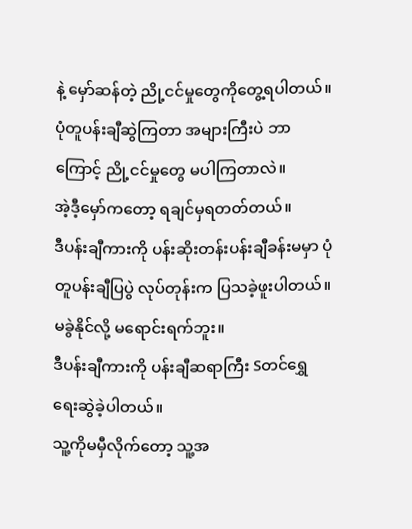နဲ့ မှော်ဆန်တဲ့ ညို့ငင်မှုတွေကိုတွေ့ရပါတယ်။
ပုံတူပန်းချီဆွဲကြတာ အများကြီးပဲ ဘာကြောင့် ညို့ငင်မှုတွေ မပါကြတာလဲ။
အဲ့ဒီ့မှော်ကတော့ ရချင်မှရတတ်တယ်။
ဒီပန်းချီကားကို ပန်းဆိုးတန်းပန်းချီခန်းမမှာ ပုံတူပန်းချီပြပွဲ လုပ်တုန်းက ပြသခဲ့ဖူးပါတယ်။
မခွဲနိုင်လို့ မရောင်းရက်ဘူး။
ဒီပန်းချီကားကို ပန်းချီဆရာကြီး Sတင်ရွှေ ရေးဆွဲခဲ့ပါတယ်။
သူ့ကိုမမှီလိုက်တော့ သူ့အ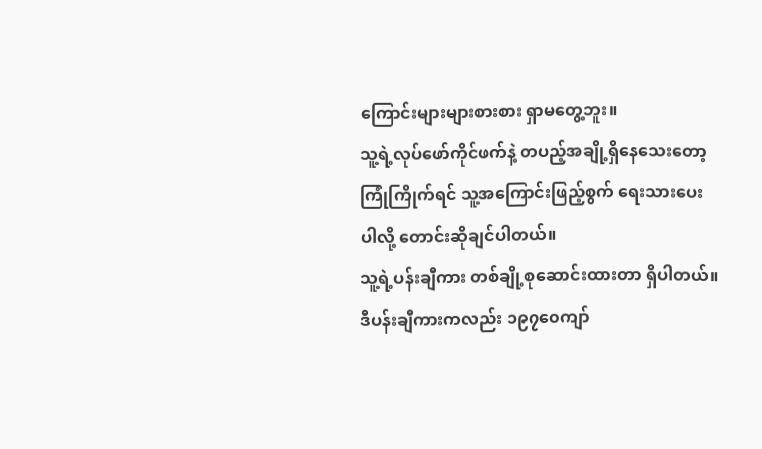ကြောင်းများများစားစား ရှာမတွေ့ဘူး။
သူ့ရဲ့လုပ်ဖော်ကိုင်ဖက်နဲ့ တပည့်အချို့ရှိနေသေးတော့ ကြုံကြိုက်ရင် သူ့အကြောင်းဖြည့်စွက် ရေးသားပေးပါလို့ တောင်းဆိုချင်ပါတယ်။
သူ့ရဲ့ပန်းချီကား တစ်ချို့စုဆောင်းထားတာ ရှိပါတယ်။
ဒီပန်းချီကားကလည်း ၁၉၇၀ေကျာ်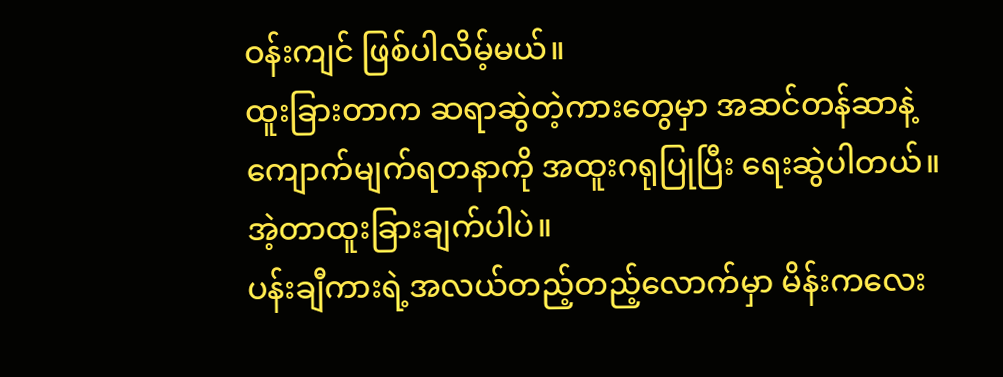ဝန်းကျင် ဖြစ်ပါလိမ့်မယ်။
ထူးခြားတာက ဆရာဆွဲတဲ့ကားတွေမှာ အဆင်တန်ဆာနဲ့ ကျောက်မျက်ရတနာကို အထူးဂရုပြုပြီး ရေးဆွဲပါတယ်။
အဲ့တာထူးခြားချက်ပါပဲ။
ပန်းချီကားရဲ့အလယ်တည့်တည့်လောက်မှာ မိန်းကလေး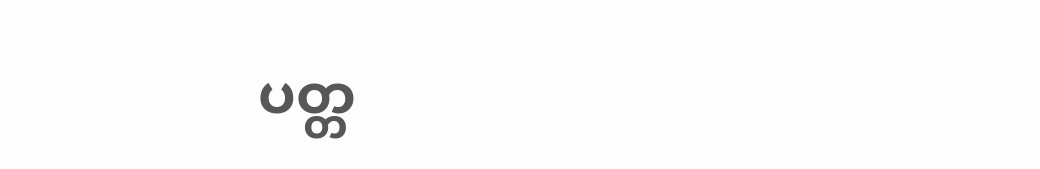ပတ္တ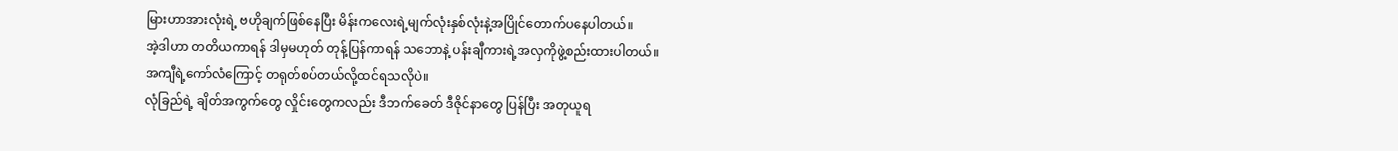မြားဟာအားလုံးရဲ့ ဗဟိုချက်ဖြစ်နေပြီး မိန်းကလေးရဲ့မျက်လုံးနှစ်လုံးနဲ့အပြိုင်တောက်ပနေပါတယ်။
အဲ့ဒါဟာ တတိယကာရန် ဒါမှမဟုတ် တုန့်ပြန်ကာရန် သဘောနဲ့ ပန်းချီကားရဲ့အလှကိုဖွဲ့စည်းထားပါတယ်။
အကျီရဲ့ကော်လံကြောင့် တရုတ်စပ်တယ်လို့ထင်ရသလိုပဲ။
လုံခြည်ရဲ့ ချိတ်အကွက်တွေ လှိုင်းတွေကလည်း ဒီဘက်ခေတ် ဒီဇိုင်နာတွေ ပြန်ပြီး အတုယူရ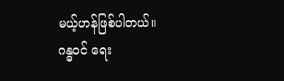မယ့်ဟန်ဖြစ်ပါတယ်။
ဂန္ဓဝင် ရေး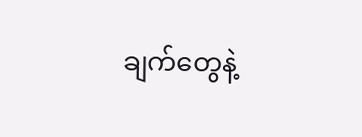ချက်တွေနဲ့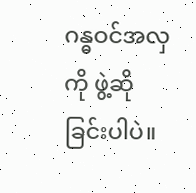ဂန္ဓဝင်အလှကို ဖွဲ့ဆိုခြင်းပါပဲ။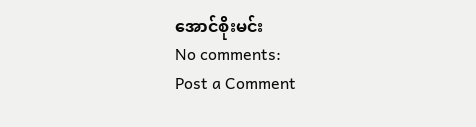အောင်စိုးမင်း
No comments:
Post a Comment